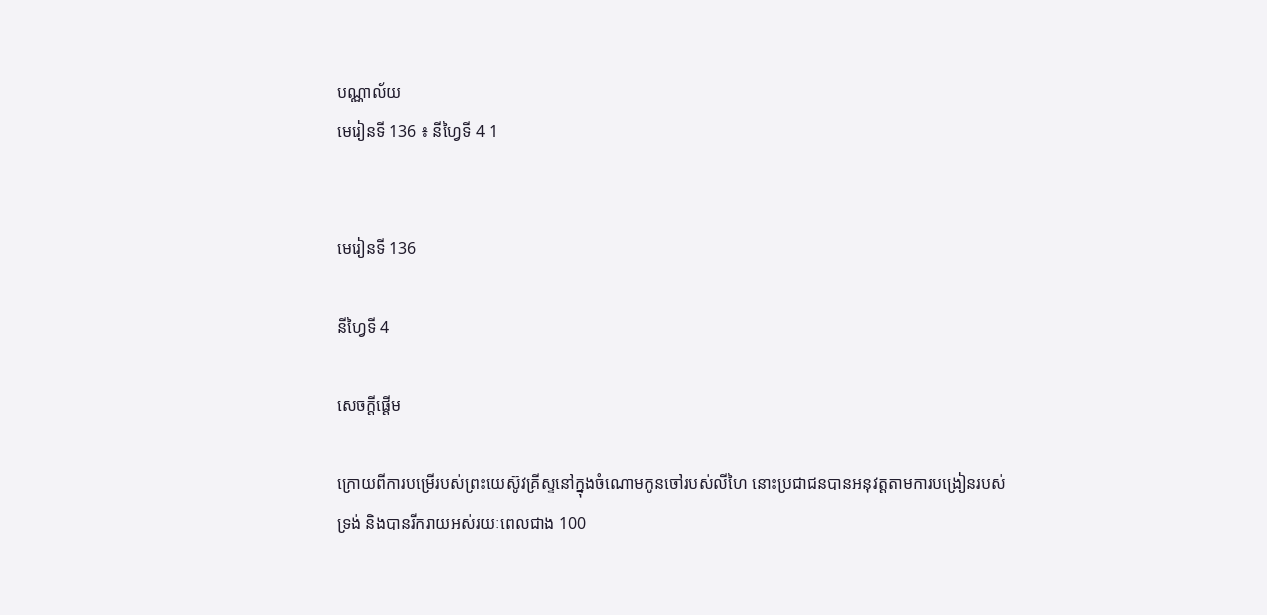បណ្ណាល័យ
មេរៀនទី 136 ៖ នីហ្វៃទី 4 1


មេរៀនទី 136

នីហ្វៃទី 4

សេចក្តីផ្ដើម

ក្រោយពីការបម្រើរបស់ព្រះយេស៊ូវគ្រីស្ទនៅក្នុងចំណោមកូនចៅរបស់លីហៃ នោះប្រជាជនបានអនុវត្តតាមការបង្រៀនរបស់ទ្រង់ និងបានរីករាយអស់រយៈពេលជាង 100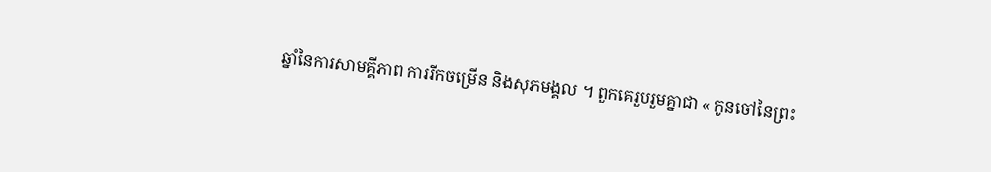ឆ្នាំនៃការសាមគ្គីភាព ការរីកចម្រើន និងសុភមង្គល ។ ពួកគេរួបរួមគ្នាជា « កូនចៅនៃព្រះ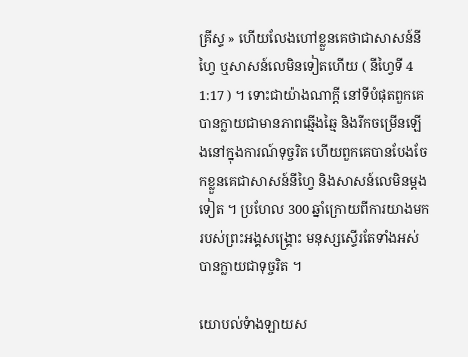គ្រីស្ទ » ហើយលែងហៅខ្លួនគេថាជាសាសន៍នីហ្វៃ ឬសាសន៍លេមិនទៀតហើយ ( នីហ្វៃទី 4 1:17 ) ។ ទោះជាយ៉ាងណាក្ដី នៅទីបំផុតពួកគេបានក្លាយជាមានភាពឆ្មើងឆ្មៃ និងរីកចម្រើនឡើងនៅក្នុងការណ៍ទុច្ចរិត ហើយពួកគេបានបែងចែកខ្លួនគេជាសាសន៍នីហ្វៃ និងសាសន៍លេមិនម្ដងទៀត ។ ប្រហែល 300 ឆ្នាំក្រោយពីការយាងមករបស់ព្រះអង្គសង្គ្រោះ មនុស្សស្ទើរតែទាំងអស់បានក្លាយជាទុច្ចរិត ។

យោបល់ទំាងឡាយស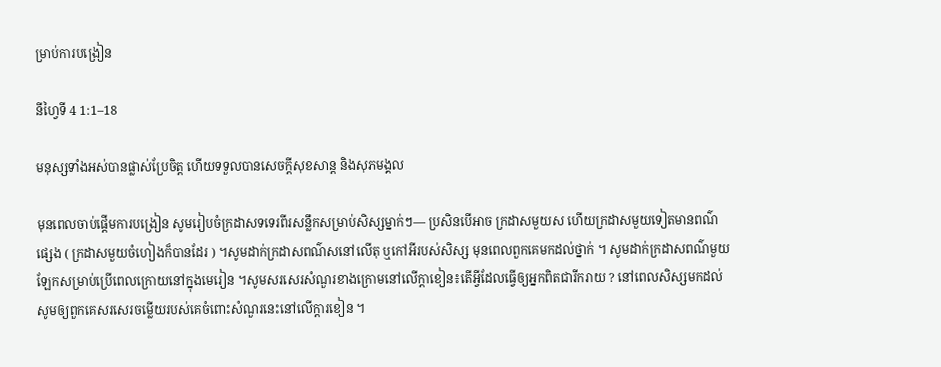ម្រាប់ការបង្រៀន

នីហ្វៃទី 4 1:1–18

មនុស្សទាំងអស់បានផ្លាស់ប្រែចិត្ត ហើយទទួលបានសេចក្ដីសុខសាន្ដ និងសុភមង្គល

មុនពេលចាប់ផ្ដើមការបង្រៀន សូមរៀបចំក្រដាសទទេរពីរសន្លឹកសម្រាប់សិស្សម្នាក់ៗ— ប្រសិនបើអាច ក្រដាសមួយស ហើយក្រដាសមួយទៀតមានពណ៌ផ្សេង ( ក្រដាសមួយចំហៀងក៏បានដែរ ) ។សូមដាក់ក្រដាសពណ៌សនៅលើតុ ឬកៅអីរបស់សិស្ស មុនពេលពួកគេមកដល់ថ្នាក់ ។ សូមដាក់ក្រដាសពណ៌មួយឡែកសម្រាប់ប្រើពេលក្រោយនៅក្នុងមេរៀន ។សូមសរសេរសំណួរខាងក្រោមនៅលើក្តាខៀន៖តើអ្វីដែលធ្វើឲ្យអ្នកពិតជារីករាយ ? នៅពេលសិស្សមកដល់ សូមឲ្យពួកគេសរសេរចម្លើយរបស់គេចំពោះសំណួរនេះនៅលើក្ដារខៀន ។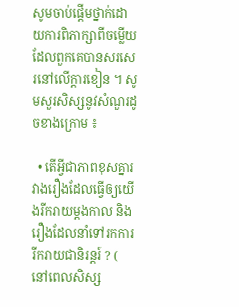សូមចាប់ផ្ដើមថ្នាក់ដោយការពិភាក្សាពីចម្លើយដែលពួកគេបានសរសេរនៅលើក្ដារខៀន ។ សូមសួរសិស្សនូវសំណួរដូចខាងក្រោម ៖

  • តើអ្វីជាភាពខុសគ្នារវាងរឿងដែលធ្វើឲ្យយើងរីករាយម្ដងកាល និងរឿងដែលនាំទៅរកការរីករាយជានិរន្ដរ៍ ? ( នៅពេលសិស្ស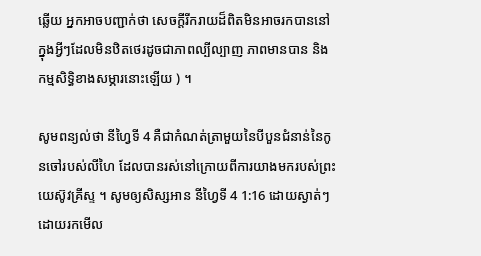ឆ្លើយ អ្នកអាចបញ្ជាក់ថា សេចក្ដីរីករាយដ៏ពិតមិនអាចរកបាននៅក្នុងអ្វីៗដែលមិនឋិតថេរដូចជាភាពល្បីល្បាញ ភាពមានបាន និងកម្មសិទ្ធិខាងសម្ភារនោះឡើយ ) ។

សូមពន្យល់ថា នីហ្វៃទី 4 គឺជាកំណត់ត្រាមួយនៃបីបួនជំនាន់នៃកូនចៅរបស់លីហៃ ដែលបានរស់នៅក្រោយពីការយាងមករបស់ព្រះយេស៊ូវគ្រីស្ទ ។ សូមឲ្យសិស្សអាន នីហ្វៃទី 4 1:16 ដោយស្ងាត់ៗដោយរកមើល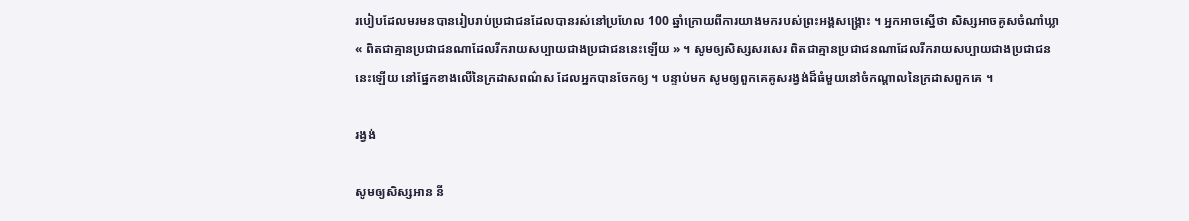របៀបដែលមរមនបានរៀបរាប់ប្រជាជនដែលបានរស់នៅប្រហែល 100 ឆ្នាំក្រោយពីការយាងមករបស់ព្រះអង្គសង្គ្រោះ ។ អ្នកអាចស្នើថា សិស្សអាចគូសចំណាំឃ្លា « ពិតជាគ្មានប្រជាជនណាដែលរីករាយសប្បាយជាងប្រជាជននេះឡើយ » ។ សូមឲ្យសិស្សសរសេរ ពិតជាគ្មានប្រជាជនណាដែលរីករាយសប្បាយជាងប្រជាជននេះឡើយ នៅផ្នែកខាងលើនៃក្រដាសពណ៌ស ដែលអ្នកបានចែកឲ្យ ។ បន្ទាប់មក សូមឲ្យពួកគេគូសរង្វង់ដ៏ធំមួយនៅចំកណ្ដាលនៃក្រដាសពួកគេ ។

រង្វង់

សូមឲ្យសិស្សអាន នី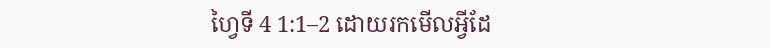ហ្វៃទី 4 1:1–2 ដោយរកមើលអ្វីដែ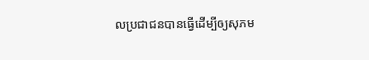លប្រជាជនបានធ្វើដើម្បីឲ្យសុភម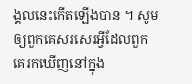ង្គលនេះកើតឡើងបាន ។ សូមឲ្យពួកគេសរសេរអ្វីដែលពួកគេរកឃើញនៅក្នុង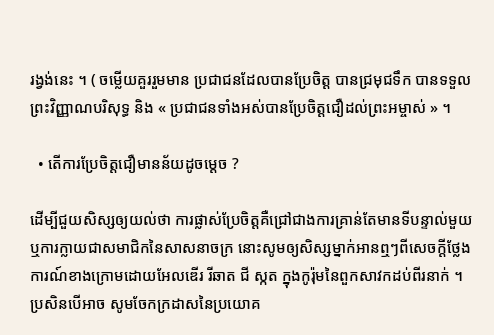រង្វង់នេះ ។ ( ចម្លើយគួររួមមាន ប្រជាជនដែលបានប្រែចិត្ត បានជ្រមុជទឹក បានទទួលព្រះវិញ្ញាណបរិសុទ្ធ និង « ប្រជាជនទាំងអស់បានប្រែចិត្តជឿដល់ព្រះអម្ចាស់ » ។

  • តើការប្រែចិត្តជឿមានន័យដូចម្តេច ?

ដើម្បីជួយសិស្សឲ្យយល់ថា ការផ្លាស់ប្រែចិត្តគឺជ្រៅជាងការគ្រាន់តែមានទីបន្ទាល់មួយ ឬការក្លាយជាសមាជិកនៃសាសនាចក្រ នោះសូមឲ្យសិស្សម្នាក់អានឮៗពីសេចក្ដីថ្លែងការណ៍ខាងក្រោមដោយអែលឌើរ រីឆាត ជី ស្កត ក្នុងកូរ៉ុមនៃពួកសាវកដប់ពីរនាក់ ។ ប្រសិនបើអាច សូមចែកក្រដាសនៃប្រយោគ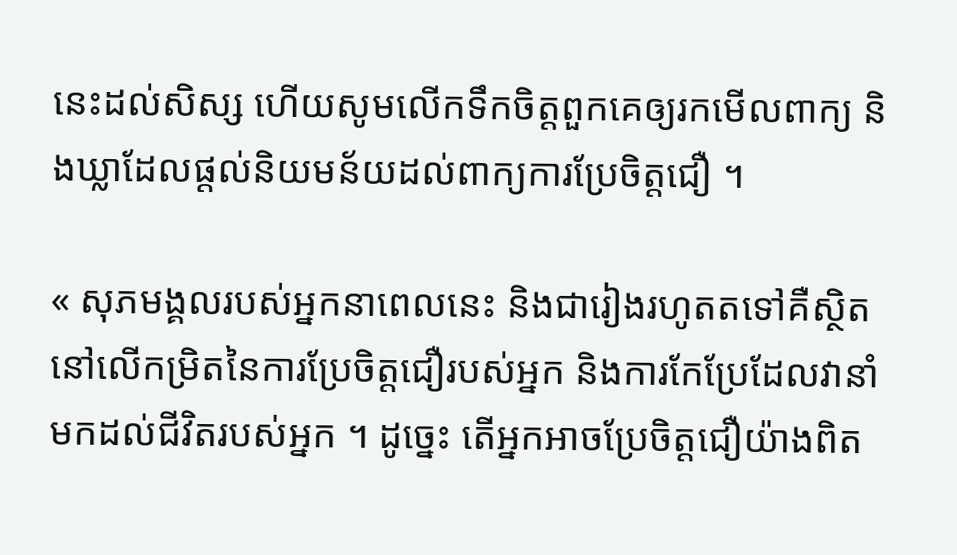នេះដល់សិស្ស ហើយសូមលើកទឹកចិត្តពួកគេឲ្យរកមើលពាក្យ និងឃ្លាដែលផ្ដល់និយមន័យដល់ពាក្យការប្រែចិត្តជឿ ។

« សុភមង្គលរបស់អ្នកនាពេលនេះ និងជារៀងរហូតតទៅគឺស្ថិតនៅលើកម្រិតនៃការប្រែចិត្តជឿរបស់អ្នក និងការកែប្រែដែលវានាំមកដល់ជីវិតរបស់អ្នក ។ ដូច្នេះ តើអ្នកអាចប្រែចិត្តជឿយ៉ាងពិត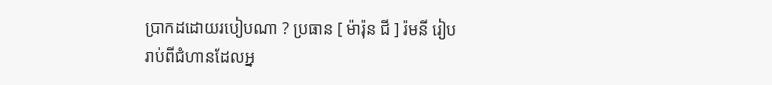ប្រាកដដោយរបៀបណា ? ប្រធាន [ ម៉ារ៉ុន ជី ] រ៉មនី រៀបរាប់ពីជំហានដែលអ្ន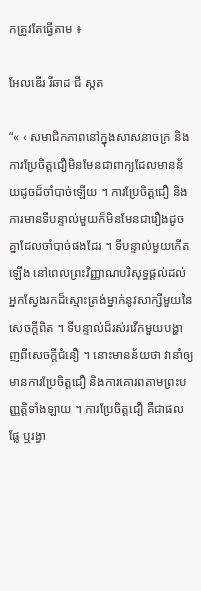កត្រូវតែធ្វើតាម ៖

អែលឌើរ រីឆាដ ជី ស្កត

“« ‹ សមាជិកភាពនៅក្នុងសាសនាចក្រ និងការប្រែចិត្តជឿមិនមែនជាពាក្យដែលមានន័យដូចដ៏ចាំបាច់ឡើយ ។ ការប្រែចិត្តជឿ និងការមានទីបន្ទាល់មួយក៏មិនមែនជារឿងដូចគ្នាដែលចាំបាច់ផងដែរ ។ ទីបន្ទាល់មួយកើតឡើង នៅពេលព្រះវិញ្ញាណបរិសុទ្ធផ្ដល់ដល់អ្នកស្វែងរកដ៏ស្មោះត្រង់ម្នាក់នូវសាក្សីមួយនៃសេចក្ដីពិត ។ ទីបន្ទាល់ដ៏រស់រវើកមួយបង្ហាញពីសេចក្ដីជំនឿ ។ នោះមានន័យថា វានាំឲ្យមានការប្រែចិត្តជឿ និងការគោរពតាមព្រះបញ្ញត្តិទាំងឡាយ ។ ការប្រែចិត្តជឿ គឺជាផលផ្លែ ឬរង្វា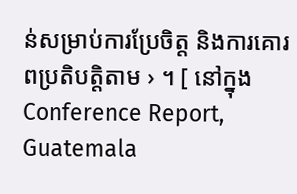ន់សម្រាប់ការប្រែចិត្ត និងការគោរពប្រតិបត្តិតាម › ។ [ នៅក្នុង Conference Report, Guatemala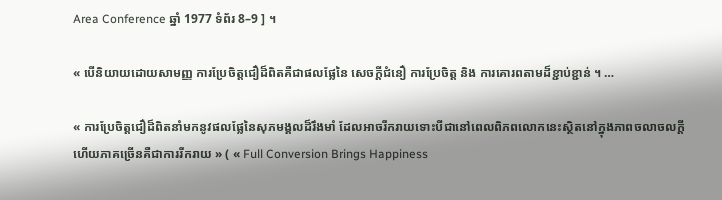Area Conference ឆ្នាំ 1977 ទំព័រ 8–9 ] ។

« បើនិយាយដោយសាមញ្ញ ការប្រែចិត្តជឿដ៏ពិតគឺជាផលផ្លែនៃ សេចក្ដីជំនឿ ការប្រែចិត្ត និង ការគោរពតាមដ៏ខ្ជាប់ខ្ជាន់ ។ …

« ការប្រែចិត្តជឿដ៏ពិតនាំមកនូវផលផ្លែនៃសុភមង្គលដ៏រឹងមាំ ដែលអាចរីករាយទោះបីជានៅពេលពិភពលោកនេះស្ថិតនៅក្នុងភាពចលាចលក្ដី ហើយភាគច្រើនគឺជាការរីករាយ » ( « Full Conversion Brings Happiness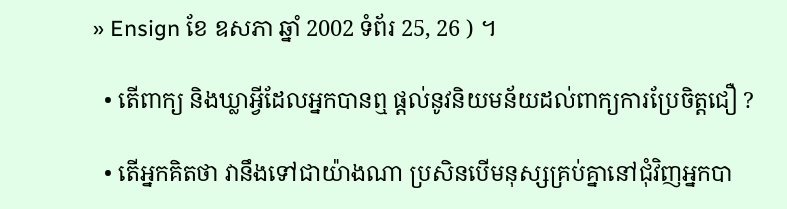» Ensign ខែ ឧសភា ឆ្នាំ 2002 ទំព័រ 25, 26 ) ។

  • តើពាក្យ និងឃ្លាអ្វីដែលអ្នកបានឮ ផ្ដល់នូវនិយមន័យដល់ពាក្យការប្រែចិត្តជឿ ?

  • តើអ្នកគិតថា វានឹងទៅជាយ៉ាងណា ប្រសិនបើមនុស្សគ្រប់គ្នានៅជុំវិញអ្នកបា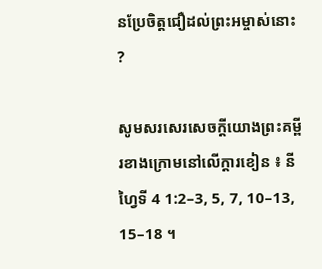នប្រែចិត្តជឿដល់ព្រះអម្ចាស់នោះ ?

សូមសរសេរសេចក្ដីយោងព្រះគម្ពីរខាងក្រោមនៅលើក្ដារខៀន ៖ នីហ្វៃទី 4 1:2–3, 5, 7, 10–13, 15–18 ។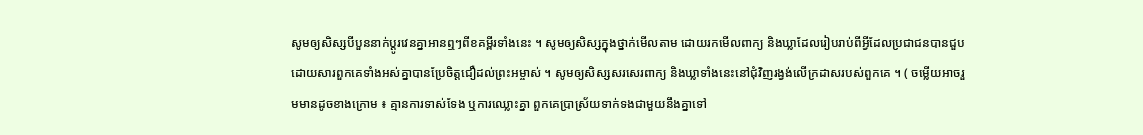សូមឲ្យសិស្សបីបួននាក់ប្ដូរវេនគ្នាអានឮៗពីខគម្ពីរទាំងនេះ ។ សូមឲ្យសិស្សក្នុងថ្នាក់មើលតាម ដោយរកមើលពាក្យ និងឃ្លាដែលរៀបរាប់ពីអ្វីដែលប្រជាជនបានជួប ដោយសារពួកគេទាំងអស់គ្នាបានប្រែចិត្តជឿដល់ព្រះអម្ចាស់ ។ សូមឲ្យសិស្សសរសេរពាក្យ និងឃ្លាទាំងនេះនៅជុំវិញរង្វង់លើក្រដាសរបស់ពួកគេ ។ ( ចម្លើយអាចរួមមានដូចខាងក្រោម ៖ គ្មានការទាស់ទែង ឬការឈ្លោះគ្នា ពួកគេប្រាស្រ័យទាក់ទងជាមួយនឹងគ្នាទៅ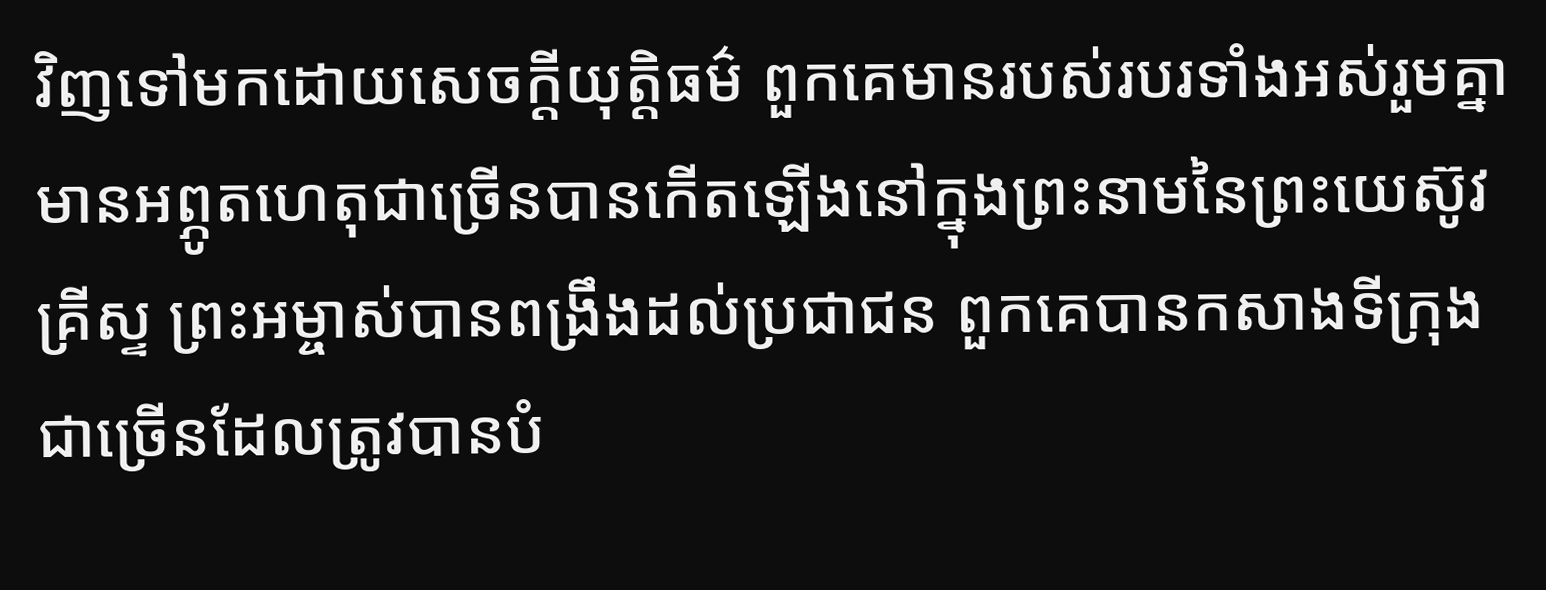វិញទៅមកដោយសេចក្ដីយុត្តិធម៌ ពួកគេមានរបស់របរទាំងអស់រួមគ្នា មានអព្ភូតហេតុជាច្រើនបានកើតឡើងនៅក្នុងព្រះនាមនៃព្រះយេស៊ូវគ្រីស្ទ ព្រះអម្ចាស់បានពង្រឹងដល់ប្រជាជន ពួកគេបានកសាងទីក្រុងជាច្រើនដែលត្រូវបានបំ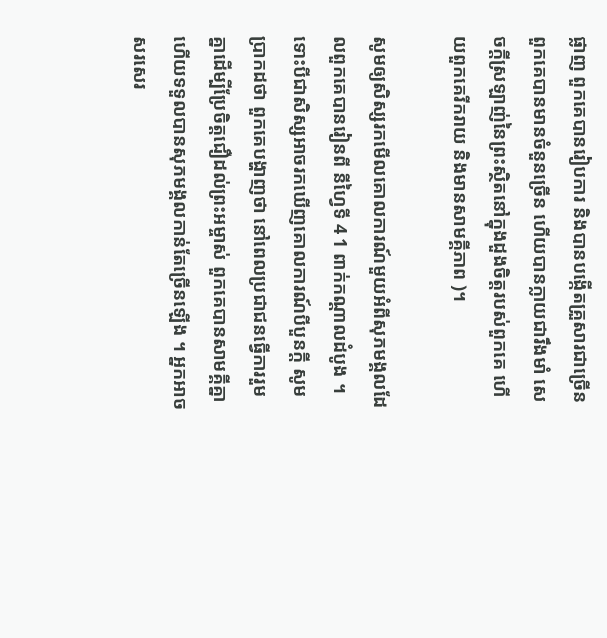ផ្លាញ ពួកគេបានរៀបការ និងបានបង្កើតគ្រួសារជាច្រើន ពួកគេបានមានចំនួនច្រើន ហើយបានក្លាយជារឹងមាំ សេចក្តីស្រឡាញ់នៃព្រះស្ថិតនៅក្នុងដួងចិត្តរបស់ពួកគេ ហើយពួកគេរីករាយ និងមានសាមគ្គីភាព )។

សូមឲ្យសិស្សរកមើលគោលការណ៍មួយអំពីសុភមង្គលដែលពួកគេបានរៀនពី នីហ្វៃទី 4 1 ពាក់កណ្ដាលដំបូង ។ ទោះបីជាសិស្សអាចរកឃើញគោលការណ៍បីបួនក្ដី សូមប្រាកដថា ពួកគេបង្ហាញថា នៅពេលប្រជាជនធ្វើការរួមគ្នាដើម្បីប្រែចិត្តជឿដល់ព្រះអម្ចាស់ ពួកគេបានសាមគ្គីគ្នា ហើយទទួលបានសុភមង្គលកាន់តែច្រើនឡើង ។ អ្នកអាចសរសេរ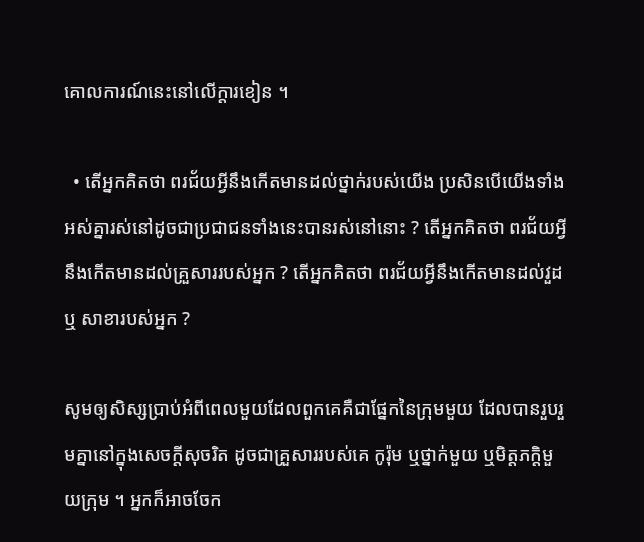គោលការណ៍នេះនៅលើក្ដារខៀន ។

  • តើអ្នកគិតថា ពរជ័យអ្វីនឹងកើតមានដល់ថ្នាក់របស់យើង ប្រសិនបើយើងទាំងអស់គ្នារស់នៅដូចជាប្រជាជនទាំងនេះបានរស់នៅនោះ ? តើអ្នកគិតថា ពរជ័យអ្វីនឹងកើតមានដល់គ្រួសាររបស់អ្នក ? តើអ្នកគិតថា ពរជ័យអ្វីនឹងកើតមានដល់វួដ ឬ សាខារបស់អ្នក ?

សូមឲ្យសិស្សប្រាប់អំពីពេលមួយដែលពួកគេគឺជាផ្នែកនៃក្រុមមួយ ដែលបានរួបរួមគ្នានៅក្នុងសេចក្ដីសុចរិត ដូចជាគ្រួសាររបស់គេ កូរ៉ុម ឬថ្នាក់មួយ ឬមិត្តភក្ដិមួយក្រុម ។ អ្នកក៏អាចចែក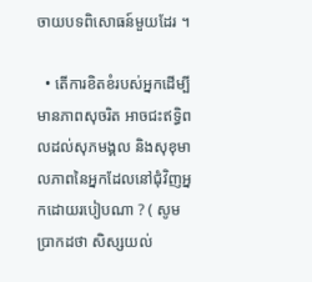ចាយបទពិសោធន៍មួយដែរ ។

  • តើការខិតខំរបស់អ្នកដើម្បីមានភាពសុចរិត អាចជះឥទ្ធិពលដល់សុភមង្គល និងសុខុមាលភាពនៃអ្នកដែលនៅជុំវិញអ្នកដោយរបៀបណា ? ( សូមប្រាកដថា សិស្សយល់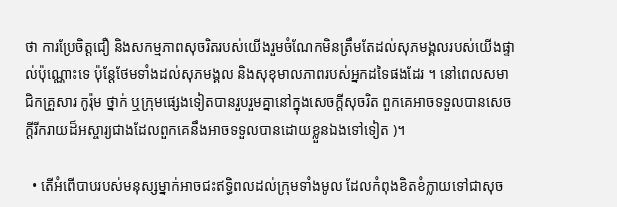ថា ការប្រែចិត្តជឿ និងសកម្មភាពសុចរិតរបស់យើងរួមចំណែកមិនត្រឹមតែដល់សុភមង្គលរបស់យើងផ្ទាល់ប៉ុណ្ណោះទេ ប៉ុន្ដែថែមទាំងដល់សុភមង្គល និងសុខុមាលភាពរបស់អ្នកដទៃផងដែរ ។ នៅពេលសមាជិកគ្រួសារ កូរ៉ុម ថ្នាក់ ឬក្រុមផ្សេងទៀតបានរួបរួមគ្នានៅក្នុងសេចក្ដីសុចរិត ពួកគេអាចទទួលបានសេចក្ដីរីករាយដ៏អស្ចារ្យជាងដែលពួកគេនឹងអាចទទួលបានដោយខ្លួនឯងទៅទៀត )។

  • តើអំពើបាបរបស់មនុស្សម្នាក់អាចជះឥទ្ធិពលដល់ក្រុមទាំងមូល ដែលកំពុងខិតខំក្លាយទៅជាសុច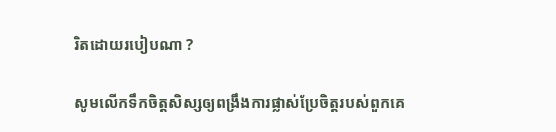រិតដោយរបៀបណា ?

សូមលើកទឹកចិត្តសិស្សឲ្យពង្រឹងការផ្លាស់ប្រែចិត្តរបស់ពួកគេ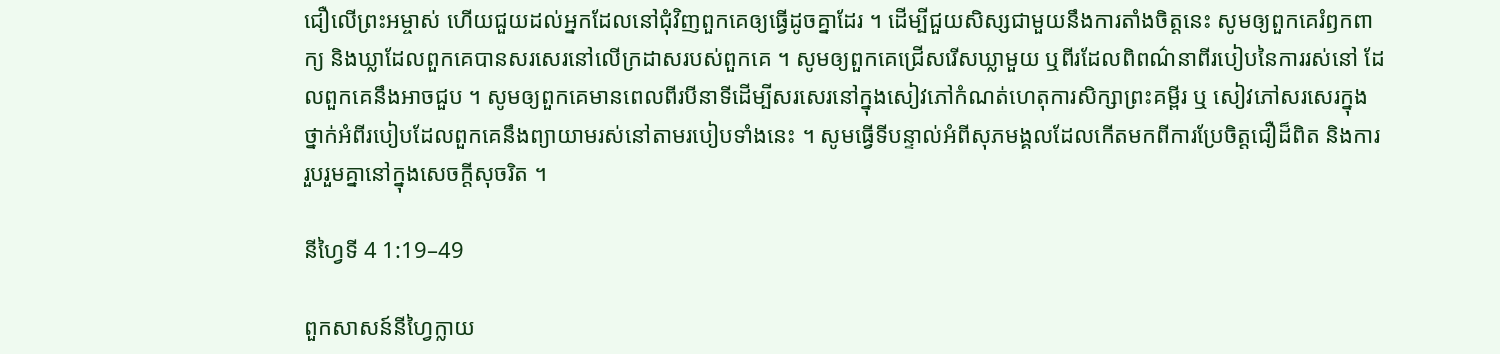ជឿលើព្រះអម្ចាស់ ហើយជួយដល់អ្នកដែលនៅជុំវិញពួកគេឲ្យធ្វើដូចគ្នាដែរ ។ ដើម្បីជួយសិស្សជាមួយនឹងការតាំងចិត្តនេះ សូមឲ្យពួកគេរំឭកពាក្យ និងឃ្លាដែលពួកគេបានសរសេរនៅលើក្រដាសរបស់ពួកគេ ។ សូមឲ្យពួកគេជ្រើសរើសឃ្លាមួយ ឬពីរដែលពិពណ៌នាពីរបៀបនៃការរស់នៅ ដែលពួកគេនឹងអាចជួប ។ សូមឲ្យពួកគេមានពេលពីរបីនាទីដើម្បីសរសេរនៅក្នុងសៀវភៅកំណត់ហេតុការសិក្សាព្រះគម្ពីរ ឬ សៀវភៅសរសេរក្នុងថ្នាក់អំពីរបៀបដែលពួកគេនឹងព្យាយាមរស់នៅតាមរបៀបទាំងនេះ ។ សូមធ្វើទីបន្ទាល់អំពីសុភមង្គលដែលកើតមកពីការប្រែចិត្តជឿដ៏ពិត និងការរួបរួមគ្នានៅក្នុងសេចក្តីសុចរិត ។

នីហ្វៃទី 4 1:19–49

ពួកសាសន៍នីហ្វៃក្លាយ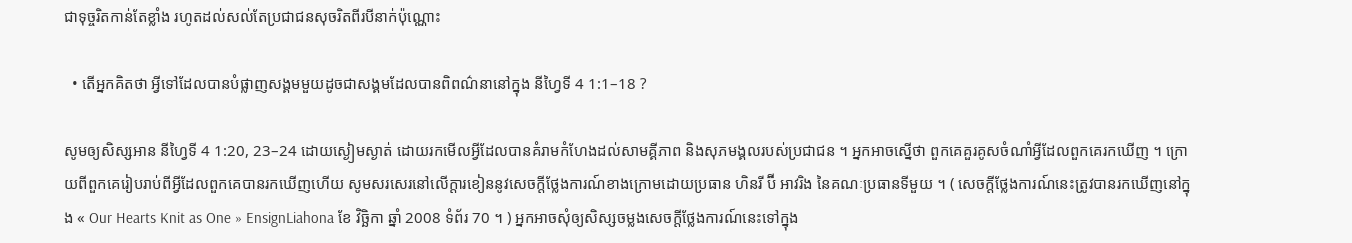ជាទុច្ចរិតកាន់តែខ្លាំង រហូតដល់សល់តែប្រជាជនសុចរិតពីរបីនាក់ប៉ុណ្ណោះ

  • តើអ្នកគិតថា អ្វីទៅដែលបានបំផ្លាញសង្គមមួយដូចជាសង្គមដែលបានពិពណ៌នានៅក្នុង នីហ្វៃទី 4 1:1–18 ?

សូមឲ្យសិស្សអាន នីហ្វៃទី 4 1:20, 23–24 ដោយស្ងៀមស្ងាត់ ដោយរកមើលអ្វីដែលបានគំរាមកំហែងដល់សាមគ្គីភាព និងសុភមង្គលរបស់ប្រជាជន ។ អ្នកអាចស្នើថា ពួកគេគួរគូសចំណាំអ្វីដែលពួកគេរកឃើញ ។ ក្រោយពីពួកគេរៀបរាប់ពីអ្វីដែលពួកគេបានរកឃើញហើយ សូមសរសេរនៅលើក្ដារខៀននូវសេចក្ដីថ្លែងការណ៍ខាងក្រោមដោយប្រធាន ហិនរី ប៊ី អាវរិង នៃគណៈប្រធានទីមួយ ។ ( សេចក្ដីថ្លែងការណ៍នេះត្រូវបានរកឃើញនៅក្នុង « Our Hearts Knit as One » EnsignLiahona ខែ វិច្ឆិកា ឆ្នាំ 2008 ទំព័រ 70 ។ ) អ្នកអាចសុំឲ្យសិស្សចម្លងសេចក្ដីថ្លែងការណ៍នេះទៅក្នុង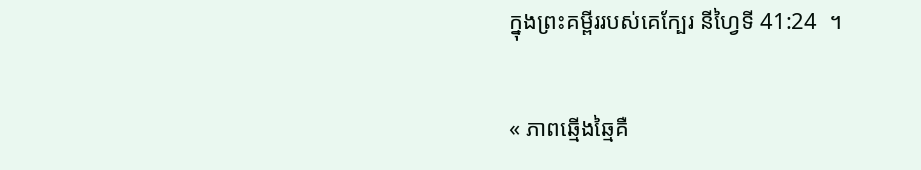ក្នុងព្រះគម្ពីររបស់គេក្បែរ នីហ្វៃទី 41:24  ។

« ភាពឆ្មើងឆ្មៃគឺ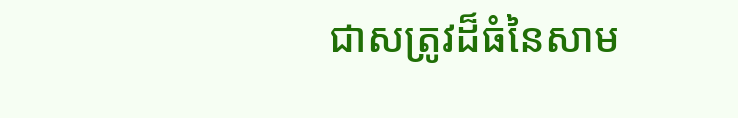ជាសត្រូវដ៏ធំនៃសាម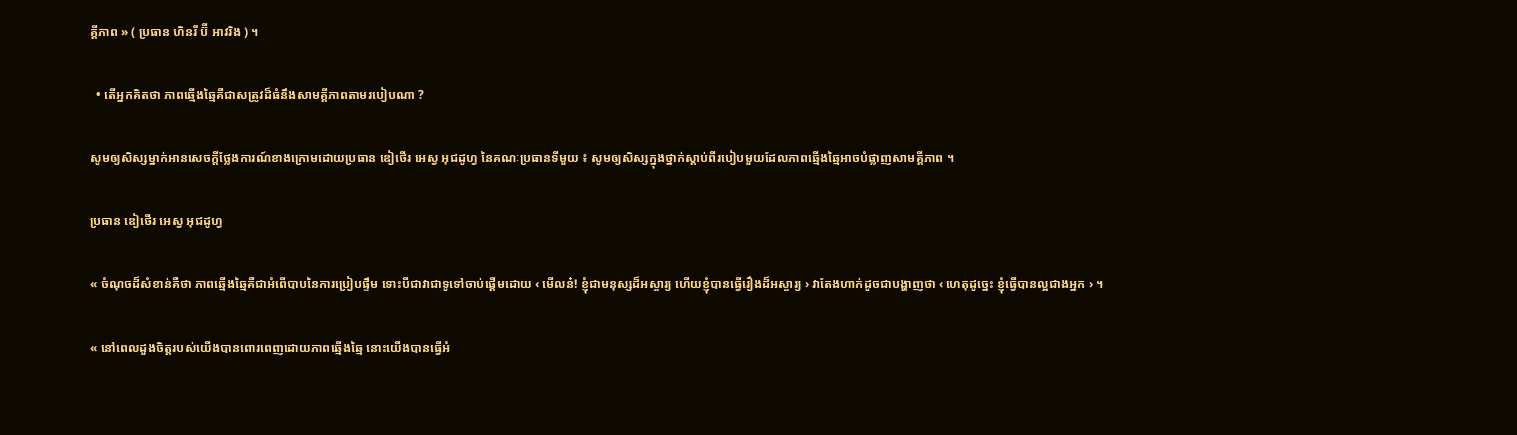គ្គីភាព » ( ប្រធាន ហិនរី ប៊ី អាវរិង ) ។

  • តើអ្នកគិតថា ភាពឆ្មើងឆ្មៃគឺជាសត្រូវដ៏ធំនឹងសាមគ្គីភាពតាមរបៀបណា ?

សូមឲ្យសិស្សម្នាក់អានសេចក្ដីថ្លែងការណ៍ខាងក្រោមដោយប្រធាន ឌៀថើរ អេស្វ អុជដូហ្វ នៃគណៈប្រធានទីមួយ ៖ សូមឲ្យសិស្សក្នុងថ្នាក់ស្ដាប់ពីរបៀបមួយដែលភាពឆ្មើងឆ្មៃអាចបំផ្លាញសាមគ្គីភាព ។

ប្រធាន ឌៀថើរ អេស្វ អុជដូហ្វ

« ចំណុចដ៏សំខាន់គឺថា ភាពឆ្មើងឆ្មៃគឺជាអំពើបាបនៃការប្រៀបផ្ទឹម ទោះបីជាវាជាទូទៅចាប់ផ្ដើមដោយ ‹ មើលន៎! ខ្ញុំជាមនុស្សដ៏អស្ចារ្យ ហើយខ្ញុំបានធ្វើរឿងដ៏អស្ចារ្យ › វាតែងហាក់ដូចជាបង្ហាញថា ‹ ហេតុដូច្នេះ ខ្ញុំធ្វើបានល្អជាងអ្នក › ។

« នៅពេលដួងចិត្តរបស់យើងបានពោរពេញដោយភាពឆ្មើងឆ្មៃ នោះយើងបានធ្វើអំ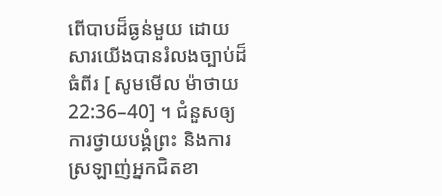ពើបាបដ៏ធ្ងន់មួយ ដោយសារយើងបានរំលងច្បាប់ដ៏ធំពីរ [ សូមមើល ម៉ាថាយ 22:36–40] ។ ជំនួសឲ្យការថ្វាយបង្គំព្រះ និងការស្រឡាញ់អ្នកជិតខា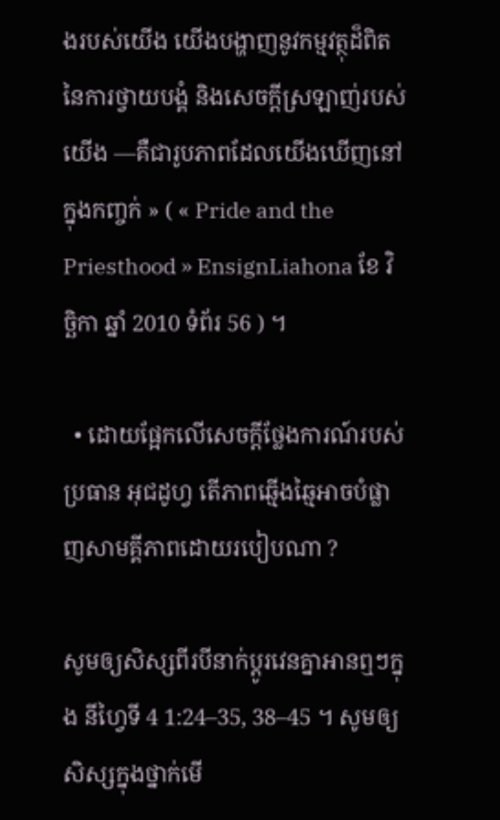ងរបស់យើង យើងបង្ហាញនូវកម្មវត្ថុដ៏ពិតនៃការថ្វាយបង្គំ និងសេចក្ដីស្រឡាញ់របស់យើង —គឺជារូបភាពដែលយើងឃើញនៅក្នុងកញ្ចក់ » ( « Pride and the Priesthood » EnsignLiahona ខែ វិច្ឆិកា ឆ្នាំ 2010 ទំព័រ 56 ) ។

  • ដោយផ្អែកលើសេចក្ដីថ្លែងការណ៍របស់ប្រធាន អុជដូហ្វ តើភាពឆ្មើងឆ្មៃអាចបំផ្លាញសាមគ្គីភាពដោយរបៀបណា ?

សូមឲ្យសិស្សពីរបីនាក់ប្ដូរវេនគ្នាអានឮៗក្នុង នីហ្វៃទី 4 1:24–35, 38–45 ។ សូមឲ្យសិស្សក្នុងថ្នាក់មើ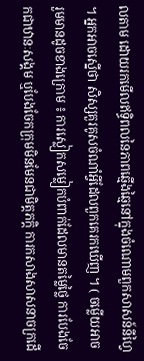លតាម ដោយរកមើលឥទ្ធិពលនៃភាពឆ្មើងឆ្មៃនៅក្នុងចំណោមពួកសាសន៍នីហ្វៃ ។ អ្នកអាចស្នើថា សិស្សគួរគូសចំណាំអ្វីដែលពួកគេរកឃើញ ។ ( ចម្លើយអាចរួមមានដូចខាងក្រោម ៖ ការស្លៀកសម្លៀកបំពាក់ដែលមានតម្លៃថ្លៃ ការបែងចែកជាឋានៈសង្គម ឬបែងចែកក្រុមមិនមែនជាមិត្តភក្ដិ ការកសាងសាសនាចក្រដើ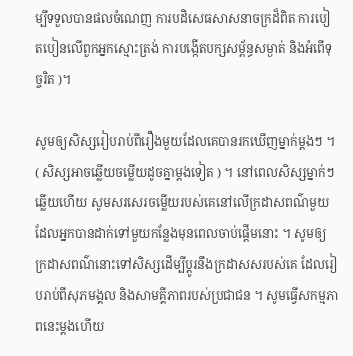ម្បីទទួលបានផលចំណេញ ការបដិសេធសាសនាចក្រដ៏ពិត ការបៀតបៀនលើពួកអ្នកស្មោះត្រង់ ការបង្កើតបក្សសម្ព័ន្ធសម្ងាត់ និងអំពើទុច្ចរិត )។

សូមឲ្យសិស្សរៀបរាប់ពីរឿងមួយដែលគេបានរកឃើញម្នាក់ម្ដងៗ ។ ( សិស្សអាចឆ្លើយចម្លើយដូចគ្នាម្ដងទៀត ) ។ នៅពេលសិស្សម្នាក់ៗឆ្លើយហើយ សូមសរសេរចម្លើយរបស់គេនៅលើក្រដាសពណ៌មួយ ដែលអ្នកបានដាក់ទៅមួយកន្លែងមុនពេលចាប់ផ្ដើមនោះ ។ សូមឲ្យក្រដាសពណ៌នោះទៅសិស្សដើម្បីប្ដូរនឹងក្រដាសសរបស់គេ ដែលរៀបរាប់ពីសុភមង្គល និងសាមគ្គីភាពរបស់ប្រជាជន ។ សូមធ្វើសកម្មភាពនេះម្ដងហើយ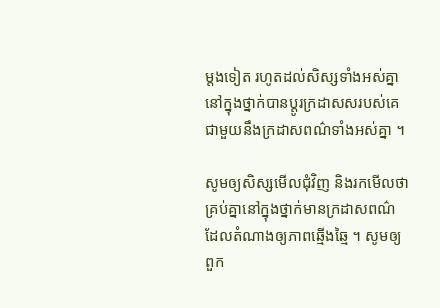ម្ដងទៀត រហូតដល់សិស្សទាំងអស់គ្នានៅក្នុងថ្នាក់បានប្ដូរក្រដាសសរបស់គេជាមួយនឹងក្រដាសពណ៌ទាំងអស់គ្នា ។

សូមឲ្យសិស្សមើលជុំវិញ និងរកមើលថា គ្រប់គ្នានៅក្នុងថ្នាក់មានក្រដាសពណ៌ ដែលតំណាងឲ្យភាពឆ្មើងឆ្មៃ ។ សូមឲ្យពួក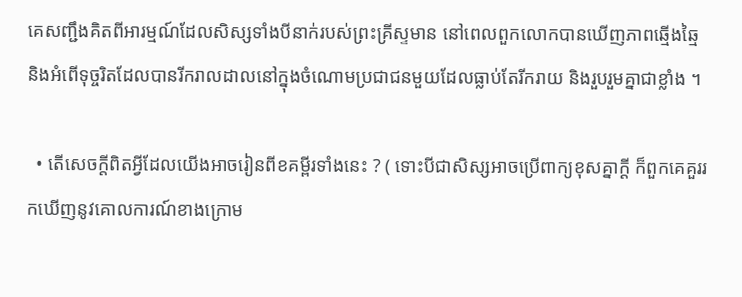គេសញ្ជឹងគិតពីអារម្មណ៍ដែលសិស្សទាំងបីនាក់របស់ព្រះគ្រីស្ទមាន នៅពេលពួកលោកបានឃើញភាពឆ្មើងឆ្មៃ និងអំពើទុច្ចរិតដែលបានរីករាលដាលនៅក្នុងចំណោមប្រជាជនមួយដែលធ្លាប់តែរីករាយ និងរួបរួមគ្នាជាខ្លាំង ។

  • តើសេចក្តីពិតអ្វីដែលយើងអាចរៀនពីខគម្ពីរទាំងនេះ ? ( ទោះបីជាសិស្សអាចប្រើពាក្យខុសគ្នាក្ដី ក៏ពួកគេគួររកឃើញនូវគោលការណ៍ខាងក្រោម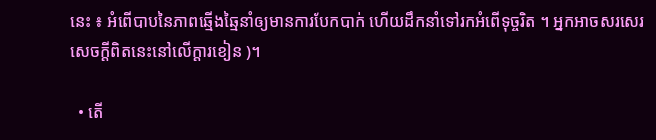នេះ ៖ អំពើបាបនៃភាពឆ្មើងឆ្មៃនាំឲ្យមានការបែកបាក់ ហើយដឹកនាំទៅរកអំពើទុច្ចរិត ។ អ្នកអាចសរសេរសេចក្ដីពិតនេះនៅលើក្ដារខៀន )។

  • តើ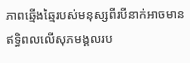ភាពឆ្មើងឆ្មៃរបស់មនុស្សពីរបីនាក់អាចមានឥទ្ធិពលលើសុភមង្គលរប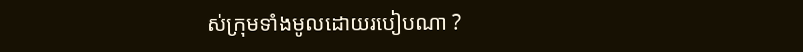ស់ក្រុមទាំងមូលដោយរបៀបណា ?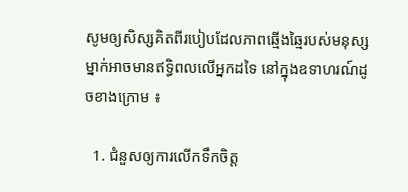សូមឲ្យសិស្សគិតពីរបៀបដែលភាពឆ្មើងឆ្មៃរបស់មនុស្សម្នាក់អាចមានឥទ្ធិពលលើអ្នកដទៃ នៅក្នុងឧទាហរណ៍ដូចខាងក្រោម ៖

  1. ជំនួសឲ្យការលើកទឹកចិត្ត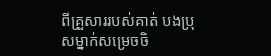ពីគ្រួសាររបស់គាត់ បងប្រុសម្នាក់សម្រេចចិ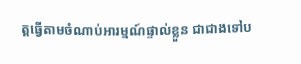ត្តធ្វើតាមចំណាប់អារម្មណ៍ផ្ទាល់ខ្លួន ជាជាងទៅប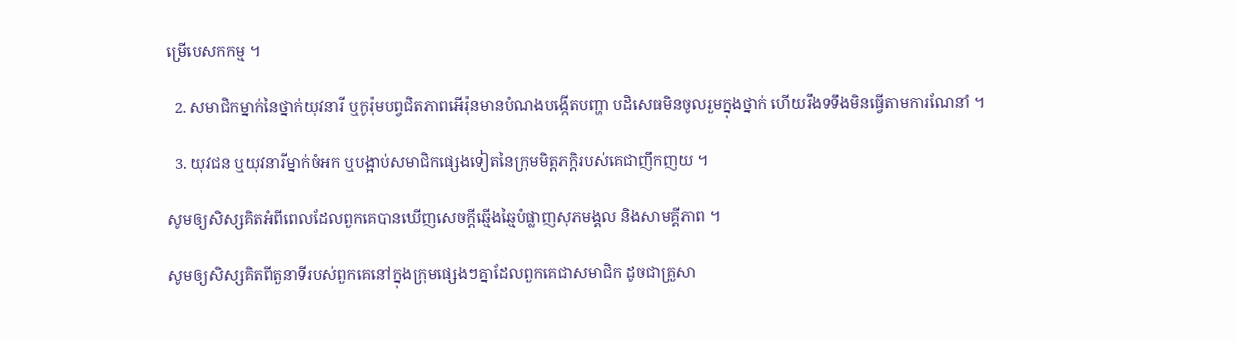ម្រើបេសកកម្ម ។

  2. សមាជិកម្នាក់នៃថ្នាក់យុវនារី ឬកូរ៉ុមបព្វជិតភាពអើរ៉ុនមានបំណងបង្កើតបញ្ហា បដិសេធមិនចូលរួមក្នុងថ្នាក់ ហើយរឹងទទឹងមិនធ្វើតាមការណែនាំ ។

  3. យុវជន ឬយុវនារីម្នាក់ចំអក ឬបង្អាប់សមាជិកផ្សេងទៀតនៃក្រុមមិត្តភក្ដិរបស់គេជាញឹកញយ ។

សូមឲ្យសិស្សគិតអំពីពេលដែលពួកគេបានឃើញសេចក្ដីឆ្មើងឆ្មៃបំផ្លាញសុភមង្គល និងសាមគ្គីភាព ។

សូមឲ្យសិស្សគិតពីតួនាទីរបស់ពួកគេនៅក្នុងក្រុមផ្សេងៗគ្នាដែលពួកគេជាសមាជិក ដូចជាគ្រួសា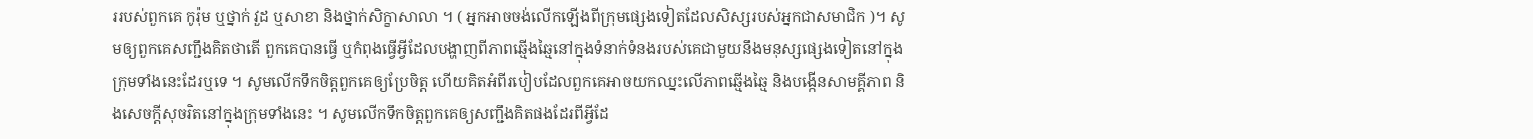ររបស់ពួកគេ កូរ៉ុម ឬថ្នាក់ វួដ ឬសាខា និងថ្នាក់សិក្ខាសាលា ។ ( អ្នកអាចចង់លើកឡើងពីក្រុមផ្សេងទៀតដែលសិស្សរបស់អ្នកជាសមាជិក )។ សូមឲ្យពួកគេសញ្ជឹងគិតថាតើ ពួកគេបានធ្វើ ឬកំពុងធ្វើអ្វីដែលបង្ហាញពីភាពឆ្មើងឆ្មៃនៅក្នុងទំនាក់ទំនងរបស់គេជាមួយនឹងមនុស្សផ្សេងទៀតនៅក្នុងក្រុមទាំងនេះដែរឬទេ ។ សូមលើកទឹកចិត្តពួកគេឲ្យប្រែចិត្ត ហើយគិតអំពីរបៀបដែលពួកគេអាចយកឈ្នះលើភាពឆ្មើងឆ្មៃ និងបង្កើនសាមគ្គីភាព និងសេចក្តីសុចរិតនៅក្នុងក្រុមទាំងនេះ ។ សូមលើកទឹកចិត្តពួកគេឲ្យសញ្ជឹងគិតផងដែរពីអ្វីដែ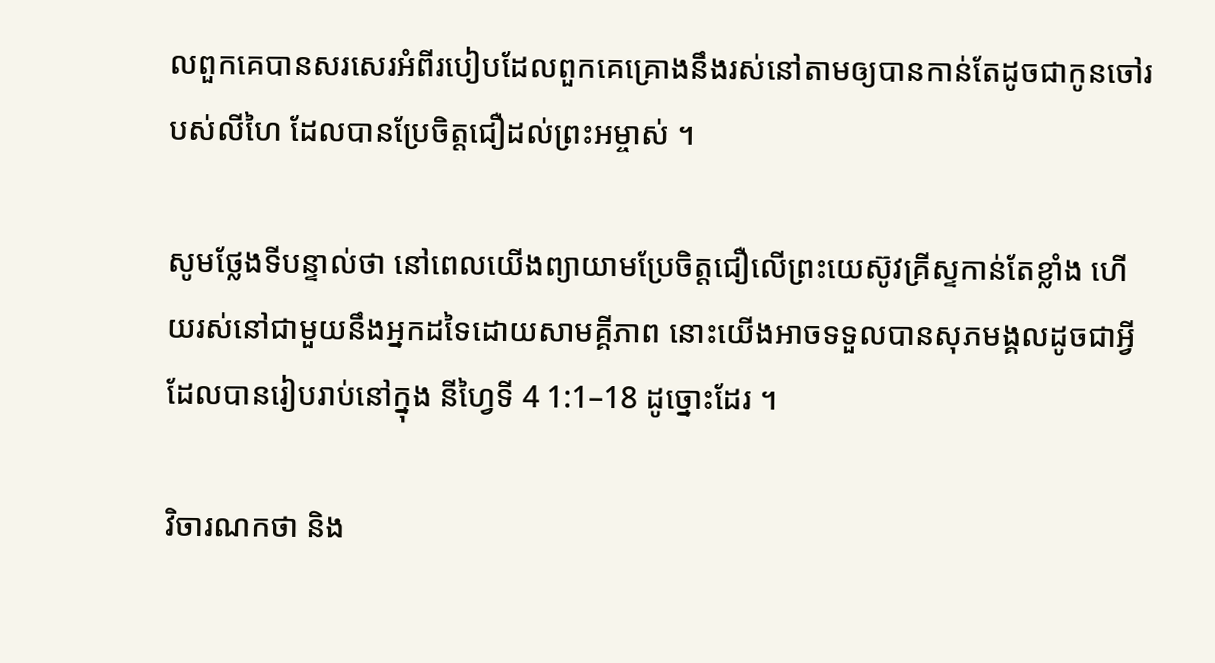លពួកគេបានសរសេរអំពីរបៀបដែលពួកគេគ្រោងនឹងរស់នៅតាមឲ្យបានកាន់តែដូចជាកូនចៅរបស់លីហៃ ដែលបានប្រែចិត្តជឿដល់ព្រះអម្ចាស់ ។

សូមថ្លែងទីបន្ទាល់ថា នៅពេលយើងព្យាយាមប្រែចិត្តជឿលើព្រះយេស៊ូវគ្រីស្ទកាន់តែខ្លាំង ហើយរស់នៅជាមួយនឹងអ្នកដទៃដោយសាមគ្គីភាព នោះយើងអាចទទួលបានសុភមង្គលដូចជាអ្វីដែលបានរៀបរាប់នៅក្នុង នីហ្វៃទី 4 1:1–18 ដូច្នោះដែរ ។

វិចារណកថា និង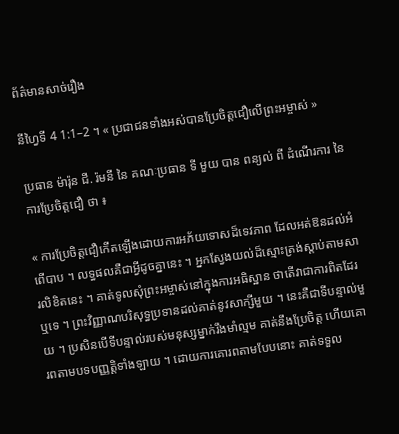ព័ត៌មានសាច់រឿង

នីហ្វៃទី 4 1:1–2 ។ « ប្រជាជនទាំងអស់បានប្រែចិត្តជឿលើព្រះអម្ចាស់ »

ប្រធាន ម៉ារ៉ុន ជី. រ៉មនី នៃ គណៈប្រធាន ទី មួយ បាន ពន្យល់ ពី ដំណើរការ នៃ ការប្រែចិត្តជឿ ថា ៖

« ការប្រែចិត្តជឿកើតឡើងដោយការអភ័យទោសដ៏ទេវភាព ដែលអត់ឱនដល់អំពើបាប ។ លទ្ធផលគឺជាអ្វីដូចគ្នានេះ ។ អ្នកស្វែងយល់ដ៏ស្មោះត្រង់ស្ដាប់តាមសារលិខិតនេះ ។ គាត់ទូលសុំព្រះអម្ចាស់នៅក្នុងការអធិស្ឋាន ថាតើវាជាការពិតដែរឬទេ ។ ព្រះវិញ្ញាណបរិសុទ្ធប្រទានដល់គាត់នូវសាក្សីមួយ ។ នេះគឺជាទីបន្ទាល់មួយ ។ ប្រសិនបើទីបន្ទាល់របស់មនុស្សម្នាក់រឹងមាំល្មម គាត់នឹងប្រែចិត្ត ហើយគោរពតាមបទបញ្ញត្តិទាំងឡាយ ។ ដោយការគោរពតាមបែបនោះ គាត់ទទួល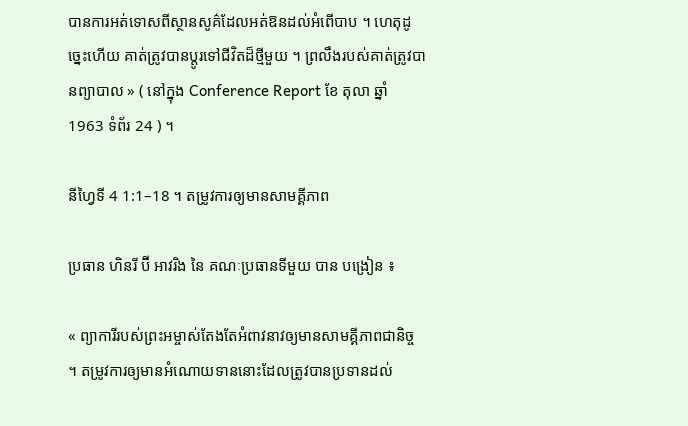បានការអត់ទោសពីស្ថានសូគ៌ដែលអត់ឱនដល់អំពើបាប ។ ហេតុដូច្នេះហើយ គាត់ត្រូវបានប្ដូរទៅជីវិតដ៏ថ្មីមួយ ។ ព្រលឹងរបស់គាត់ត្រូវបានព្យាបាល » ( នៅក្នុង Conference Report ខែ តុលា ឆ្នាំ 1963 ទំព័រ 24 ) ។

នីហ្វៃទី 4 1:1–18 ។ តម្រូវការឲ្យមានសាមគ្គីភាព

ប្រធាន ហិនរី ប៊ី អាវរិង នៃ គណៈប្រធានទីមួយ បាន បង្រៀន ៖

« ព្យាការីរបស់ព្រះអម្ចាស់តែងតែអំពាវនាវឲ្យមានសាមគ្គីភាពជានិច្ច ។ តម្រូវការឲ្យមានអំណោយទាននោះដែលត្រូវបានប្រទានដល់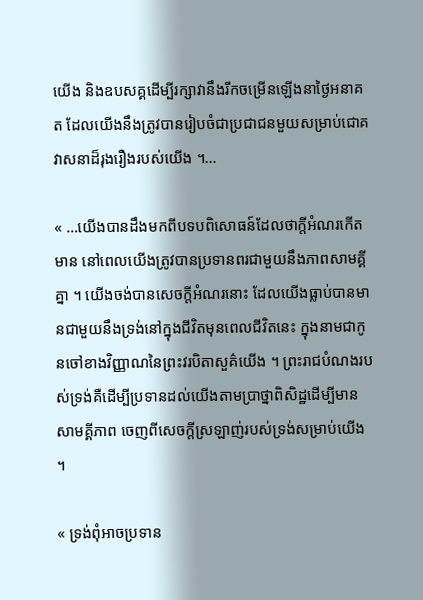យើង និងឧបសគ្គដើម្បីរក្សាវានឹងរីកចម្រើនឡើងនាថ្ងៃអនាគត ដែលយើងនឹងត្រូវបានរៀបចំជាប្រជាជនមួយសម្រាប់ជោគវាសនាដ៏រុងរឿងរបស់យើង ។…

« …យើងបានដឹងមកពីបទបពិសោធន៍ដែលថាក្ដីអំណរកើតមាន នៅពេលយើងត្រូវបានប្រទានពរជាមួយនឹងភាពសាមគ្គីគ្នា ។ យើងចង់បានសេចក្ដីអំណរនោះ ដែលយើងធ្លាប់បានមានជាមួយនឹងទ្រង់នៅក្នុងជីវិតមុនពេលជីវិតនេះ ក្នុងនាមជាកូនចៅខាងវិញ្ញាណនៃព្រះវរបិតាសួគ៌យើង ។ ព្រះរាជបំណងរបស់ទ្រង់គឺដើម្បីប្រទានដល់យើងតាមប្រាថ្នាពិសិដ្ឋដើម្បីមានសាមគ្គីភាព ចេញពីសេចក្ដីស្រឡាញ់របស់ទ្រង់សម្រាប់យើង ។

« ទ្រង់ពុំអាចប្រទាន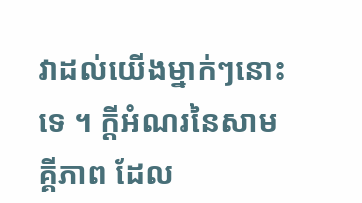វាដល់យើងម្នាក់ៗនោះទេ ។ ក្ដីអំណរនៃសាមគ្គីភាព ដែល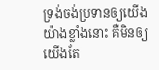ទ្រង់ចង់ប្រទានឲ្យយើងយ៉ាងខ្លាំងនោះ គឺមិនឲ្យយើងតែ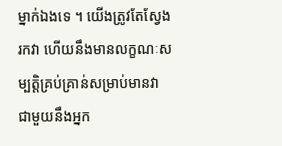ម្នាក់ឯងទេ ។ យើងត្រូវតែស្វែងរកវា ហើយនឹងមានលក្ខណៈសម្បត្តិគ្រប់គ្រាន់សម្រាប់មានវា ជាមួយនឹងអ្នក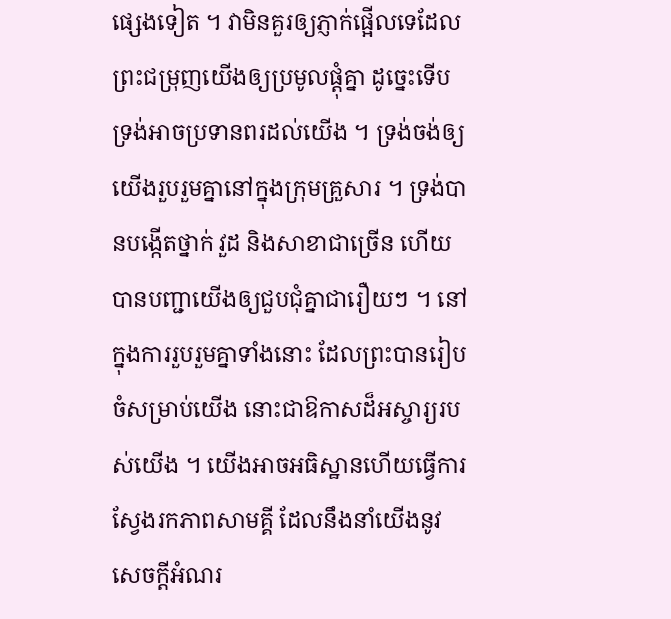ផ្សេងទៀត ។ វាមិនគួរឲ្យភ្ញាក់ផ្អើលទេដែលព្រះជម្រុញយើងឲ្យប្រមូលផ្ដុំគ្នា ដូច្នេះទើបទ្រង់អាចប្រទានពរដល់យើង ។ ទ្រង់ចង់ឲ្យយើងរួបរួមគ្នានៅក្នុងក្រុមគ្រួសារ ។ ទ្រង់បានបង្កើតថ្នាក់ វួដ និងសាខាជាច្រើន ហើយបានបញ្ជាយើងឲ្យជួបជុំគ្នាជារឿយៗ ។ នៅក្នុងការរួបរួមគ្នាទាំងនោះ ដែលព្រះបានរៀបចំសម្រាប់យើង នោះជាឱកាសដ៏អស្ចារ្យរបស់យើង ។ យើងអាចអធិស្ឋានហើយធ្វើការស្វែងរកភាពសាមគ្គី ដែលនឹងនាំយើងនូវសេចក្ដីអំណរ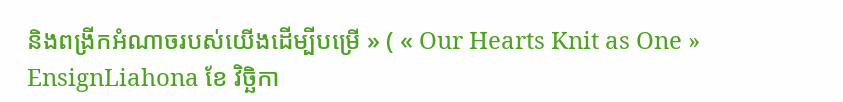និងពង្រីកអំណាចរបស់យើងដើម្បីបម្រើ » ( « Our Hearts Knit as One » EnsignLiahona ខែ វិច្ឆិកា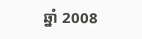ឆ្នាំ 2008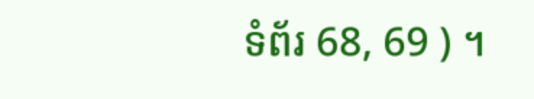ទំព័រ 68, 69 ) ។